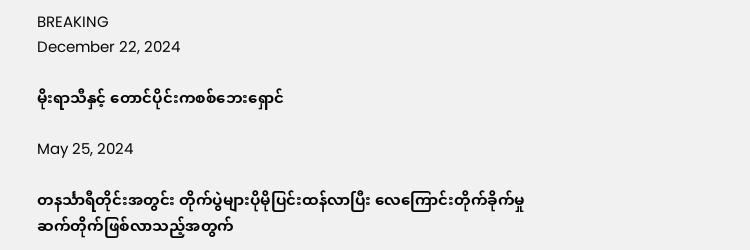BREAKING
December 22, 2024

မိုးရာသီနှင့် တောင်ပိုင်းကစစ်ဘေးရှောင်

May 25, 2024

တနင်္သာရီတိုင်းအတွင်း တိုက်ပွဲများပိုမိုပြင်းထန်လာပြီး လေကြောင်းတိုက်ခိုက်မှု ဆက်တိုက်ဖြစ်လာသည့်အတွက်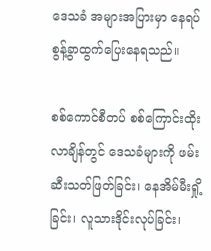ဒေသခံ အများအပြားမှာ နေရပ်စွန့်ခွာထွက်ပြေးနေရသည်။

စစ်ကောင်စီတပ် စစ်ကြောင်းထိုးလာချိန်တွင် ဒေသခံများကို ဖမ်းဆီးသတ်ဖြတ်ခြင်း၊ နေအိမ်မီးရှို့ခြင်း၊ လူသားဒိုင်းလုပ်ခြင်း၊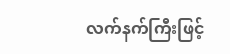လက်နက်ကြီးဖြင့်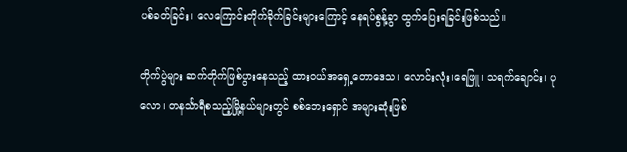ပစ်ခတ်ခြင်း၊ လေကြောင်းတိုက်ခိုက်ခြင်းများကြောင့် နေရပ်စွန့်ခွာ ထွက်ပြေးရခြင်းဖြစ်သည်။

တိုက်ပွဲများ ဆက်တိုက်ဖြစ်ပွားနေသည့် ထားဝယ်အရှေ့တောဒေသ၊ လောင်းလုံး၊ရေဖြူ၊ သရက်ချောင်း၊ ပုလော၊ တနင်္သာရီစသည့်မြို့နယ်များတွင် စစ်ဘေးရှောင် အများဆုံးဖြစ်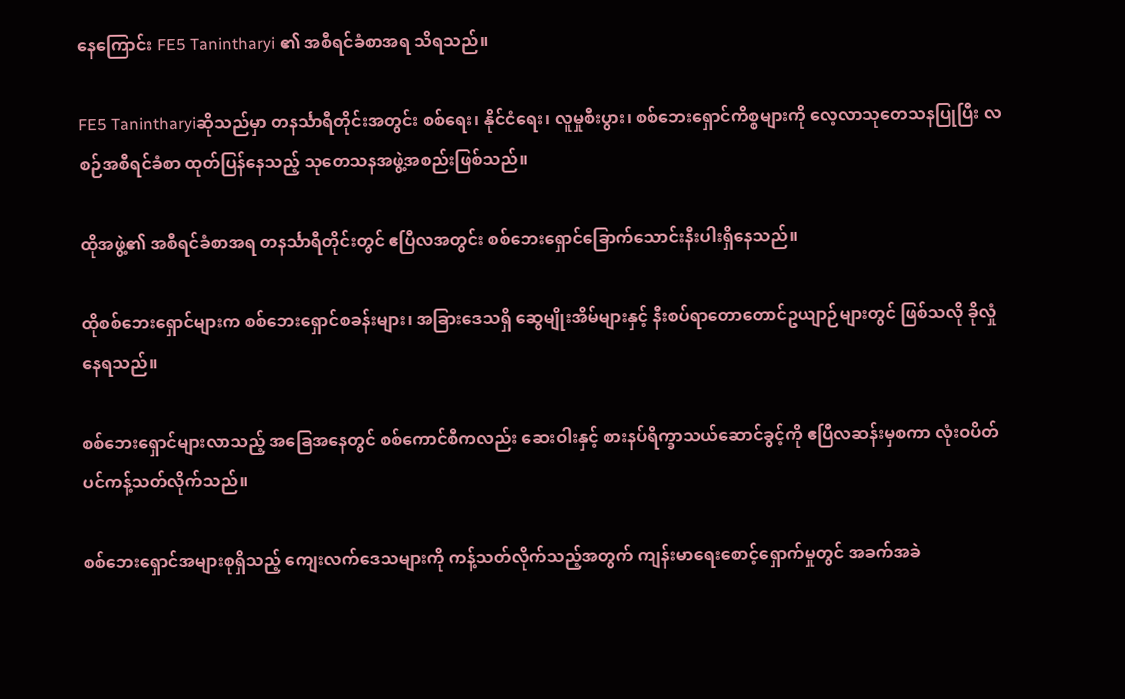နေကြောင်း FE5 Tanintharyi ၏ အစီရင်ခံစာအရ သိရသည်။

FE5 Tanintharyiဆိုသည်မှာ တနင်္သာရီတိုင်းအတွင်း စစ်ရေး၊ နိုင်ငံရေး၊ လူမှုစီးပွား၊ စစ်ဘေးရှောင်ကိစ္စများကို လေ့လာသုတေသနပြုပြီး လစဉ်အစီရင်ခံစာ ထုတ်ပြန်နေသည့် သုတေသနအဖွဲ့အစည်းဖြစ်သည်။

ထိုအဖွဲ့၏ အစီရင်ခံစာအရ တနင်္သာရီတိုင်းတွင် ဧပြီလအတွင်း စစ်ဘေးရှောင်ခြောက်သောင်းနီးပါးရှိနေသည်။

ထိုစစ်ဘေးရှောင်များက စစ်ဘေးရှောင်စခန်းများ၊ အခြားဒေသရှိ ဆွေမျိုးအိမ်များနှင့် နီးစပ်ရာတောတောင်ဥယျာဉ်များတွင် ဖြစ်သလို ခိုလှုံနေရသည်။

စစ်ဘေးရှောင်များလာသည့် အခြေအနေတွင် စစ်ကောင်စီကလည်း ဆေးဝါးနှင့် စားနပ်ရိက္ခာသယ်ဆောင်ခွင့်ကို ဧပြီလဆန်းမှစကာ လုံးဝပိတ်ပင်ကန့်သတ်လိုက်သည်။

စစ်ဘေးရှောင်အများစုရှိသည့် ကျေးလက်ဒေသများကို ကန့်သတ်လိုက်သည့်အတွက် ကျန်းမာရေးစောင့်ရှောက်မှုတွင် အခက်အခဲ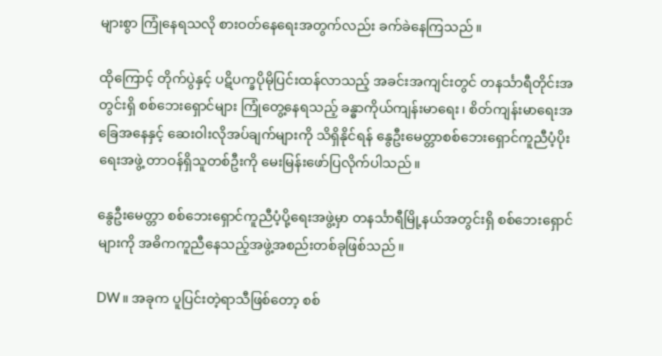များစွာ ကြုံနေရသလို စားဝတ်နေရေးအတွက်လည်း ခက်ခဲနေကြသည်။

ထိုကြောင့် တိုက်ပွဲနှင့် ပဋိပက္ခပိုမိုပြင်းထန်လာသည့် အခင်းအကျင်းတွင် တနင်္သာရီတိုင်းအတွင်းရှိ စစ်ဘေးရှောင်များ ကြုံတွေ့နေရသည့် ခန္ဓာကိုယ်ကျန်းမာရေး၊ စိတ်ကျန်းမာရေးအခြေအနေနှင့် ဆေးဝါးလိုအပ်ချက်များကို သိရှိနိုင်ရန် နွေဦးမေတ္တာစစ်ဘေးရှောင်ကူညီပံ့ပိုးရေးအဖွဲ့ တာဝန်ရှိသူတစ်ဦးကို မေးမြန်းဖော်ပြလိုက်ပါသည်။

နွေဦးမေတ္တာ စစ်ဘေးရှောင်ကူညီပံ့ပို့ရေးအဖွဲ့မှာ တနင်္သာရီမြို့နယ်အတွင်းရှိ စစ်ဘေးရှောင်များကို အဓိကကူညီနေသည့်အဖွဲ့အစည်းတစ်ခုဖြစ်သည်။

DW ။ အခုက ပူပြင်းတဲ့ရာသီဖြစ်တော့ စစ်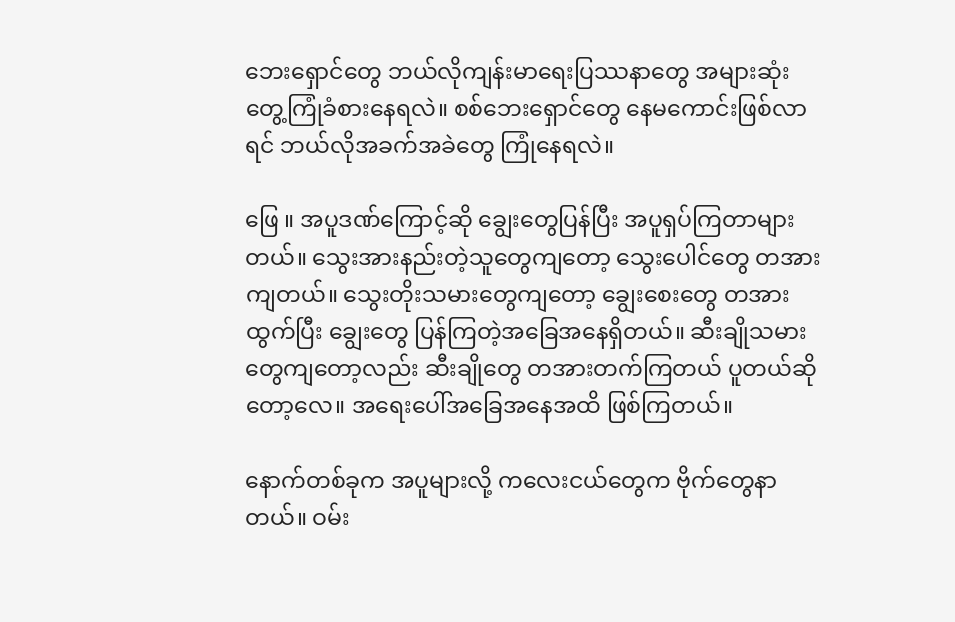ဘေးရှောင်တွေ ဘယ်လိုကျန်းမာရေးပြဿနာတွေ အများဆုံး တွေ့ကြုံခံစားနေရလဲ။ စစ်ဘေးရှောင်တွေ နေမကောင်းဖြစ်လာရင် ဘယ်လိုအခက်အခဲတွေ ကြုံနေရလဲ။

ဖြေ ။ အပူဒဏ်ကြောင့်ဆို ချွေးတွေပြန်ပြီး အပူရှပ်ကြတာများတယ်။ သွေးအားနည်းတဲ့သူတွေကျတော့ သွေးပေါင်တွေ တအားကျတယ်။ သွေးတိုးသမားတွေကျတော့ ချွေးစေးတွေ တအားထွက်ပြီး ချွေးတွေ ပြန်ကြတဲ့အခြေအနေရှိတယ်။ ဆီးချိုသမားတွေကျတော့လည်း ဆီးချိုတွေ တအားတက်ကြတယ် ပူတယ်ဆိုတော့လေ။ အရေးပေါ်အခြေအနေအထိ ဖြစ်ကြတယ်။

နောက်တစ်ခုက အပူများလို့ ကလေးငယ်တွေက ဗိုက်တွေနာတယ်။ ဝမ်း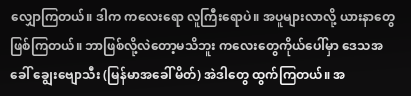လျှောကြတယ်။ ဒါက ကလေးရော လူကြီးရောပဲ။ အပူများလာလို့ ယားနာတွေဖြစ်ကြတယ်။ ဘာဖြစ်လို့လဲတော့မသိဘူး ကလေးတွေကိုယ်ပေါ်မှာ ဒေသအခေါ် ချွေးဗျောသီး (မြန်မာအခေါ် မိတ်) အဲဒါတွေ ထွက်ကြတယ်။ အ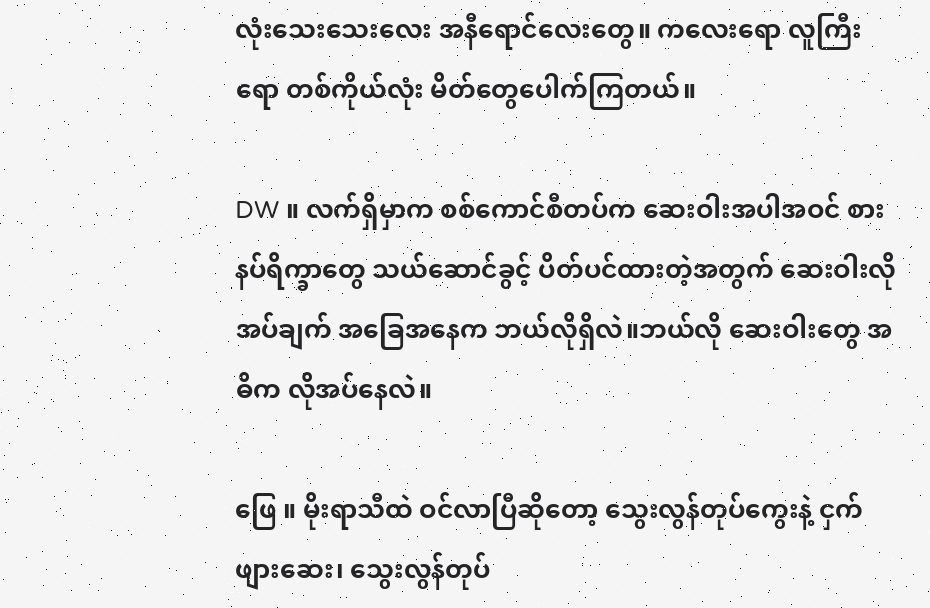လုံးသေးသေးလေး အနီရောင်လေးတွေ။ ကလေးရော လူကြီးရော တစ်ကိုယ်လုံး မိတ်တွေပေါက်ကြတယ်။

DW ။ လက်ရှိမှာက စစ်ကောင်စီတပ်က ဆေးဝါးအပါအဝင် စားနပ်ရိက္ခာတွေ သယ်ဆောင်ခွင့် ပိတ်ပင်ထားတဲ့အတွက် ဆေးဝါးလိုအပ်ချက် အခြေအနေက ဘယ်လိုရှိလဲ။ဘယ်လို ဆေးဝါးတွေ အဓိက လိုအပ်နေလဲ။

ဖြေ ။ မိုးရာသီထဲ ဝင်လာပြီဆိုတော့ သွေးလွန်တုပ်ကွေးနဲ့ ငှက်ဖျားဆေး၊ သွေးလွန်တုပ်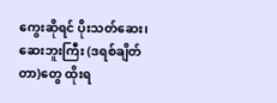ကွေးဆိုရင် ပိုးသတ်ဆေး၊ ဆေးဘူးကြီး (ဒရစ်ချိတ်တာ)တွေ ထိုးရ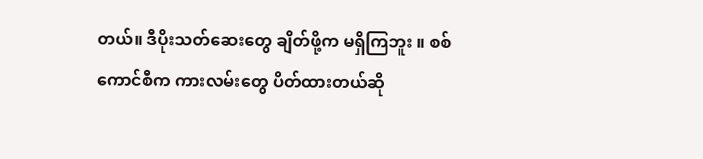တယ်။ ဒီပိုးသတ်ဆေးတွေ ချိတ်ဖို့က မရှိကြဘူး ။ စစ်ကောင်စီက ကားလမ်းတွေ ပိတ်ထားတယ်ဆို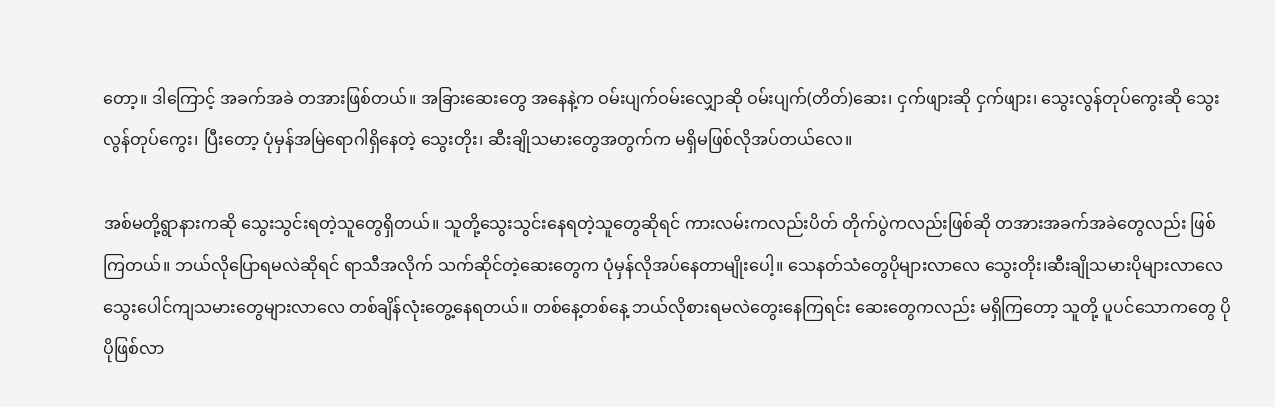တော့။ ဒါကြောင့် အခက်အခဲ တအားဖြစ်တယ်။ အခြားဆေးတွေ အနေနဲ့က ဝမ်းပျက်ဝမ်းလျှောဆို ဝမ်းပျက်(တိတ်)ဆေး၊ ငှက်ဖျားဆို ငှက်ဖျား၊ သွေးလွန်တုပ်ကွေးဆို သွေးလွန်တုပ်ကွေး၊ ပြီးတော့ ပုံမှန်အမြဲရောဂါရှိနေတဲ့ သွေးတိုး၊ ဆီးချိုသမားတွေအတွက်က မရှိမဖြစ်လိုအပ်တယ်လေ။

အစ်မတို့ရွာနားကဆို သွေးသွင်းရတဲ့သူတွေရှိတယ်။ သူတို့သွေးသွင်းနေရတဲ့သူတွေဆိုရင် ကားလမ်းကလည်းပိတ် တိုက်ပွဲကလည်းဖြစ်ဆို တအားအခက်အခဲတွေလည်း ဖြစ်ကြတယ်။ ဘယ်လိုပြောရမလဲဆိုရင် ရာသီအလိုက် သက်ဆိုင်တဲ့ဆေးတွေက ပုံမှန်လိုအပ်နေတာမျိုးပေါ့။ သေနတ်သံတွေပိုများလာလေ သွေးတိုး၊ဆီးချိုသမားပိုများလာလေ သွေးပေါင်ကျသမားတွေများလာလေ တစ်ချိန်လုံးတွေ့နေရတယ်။ တစ်နေ့တစ်နေ့ ဘယ်လိုစားရမလဲတွေးနေကြရင်း ဆေးတွေကလည်း မရှိကြတော့ သူတို့ ပူပင်သောကတွေ ပိုပိုဖြစ်လာ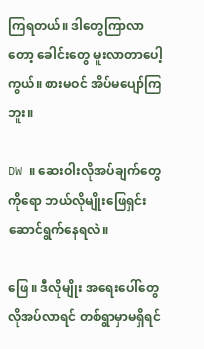ကြရတယ်။ ဒါတွေကြာလာတော့ ခေါင်းတွေ မူးလာတာပေါ့ကွယ်။ စားမဝင် အိပ်မပျော်ကြဘူး။

DW ။ ဆေးဝါးလိုအပ်ချက်တွေကိုရော ဘယ်လိုမျိုးဖြေရှင်းဆောင်ရွက်နေရလဲ။

ဖြေ ။ ဒီလိုမျိုး အရေးပေါ်တွေလိုအပ်လာရင် တစ်ရွာမှာမရှိရင်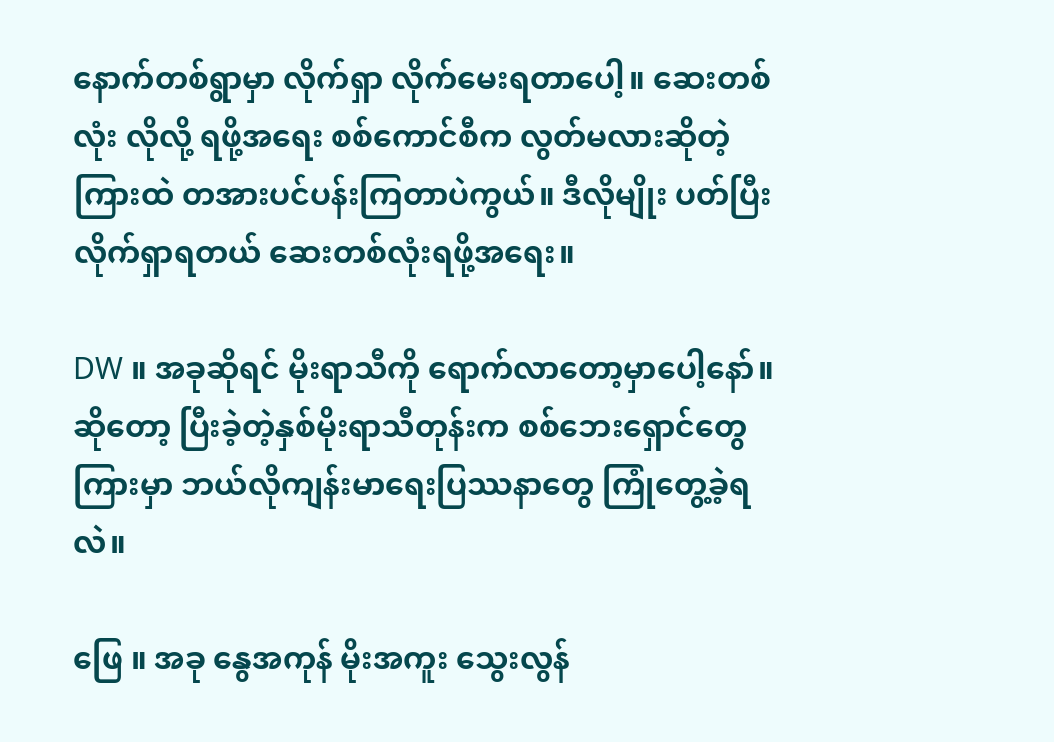နောက်တစ်ရွာမှာ လိုက်ရှာ လိုက်မေးရတာပေါ့။ ဆေးတစ်လုံး လိုလို့ ရဖို့အရေး စစ်ကောင်စီက လွတ်မလားဆိုတဲ့ကြားထဲ တအားပင်ပန်းကြတာပဲကွယ်။ ဒီလိုမျိုး ပတ်ပြီး လိုက်ရှာရတယ် ဆေးတစ်လုံးရဖို့အရေး။

DW ။ အခုဆိုရင် မိုးရာသီကို ရောက်လာတော့မှာပေါ့နော်။ ဆိုတော့ ပြီးခဲ့တဲ့နှစ်မိုးရာသီတုန်းက စစ်ဘေးရှောင်တွေကြားမှာ ဘယ်လိုကျန်းမာရေးပြဿနာတွေ ကြုံတွေ့ခဲ့ရလဲ။

ဖြေ ။ အခု နွေအကုန် မိုးအကူး သွေးလွန်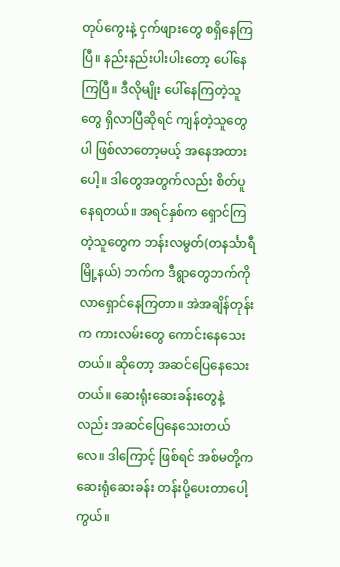တုပ်ကွေးနဲ့ ငှက်ဖျားတွေ စရှိနေကြပြီ။ နည်းနည်းပါးပါးတော့ ပေါ်နေကြပြီ။ ဒီလိုမျိုး ပေါ်နေကြတဲ့သူတွေ ရှိလာပြီဆိုရင် ကျန်တဲ့သူတွေပါ ဖြစ်လာတော့မယ့် အနေအထားပေါ့။ ဒါတွေအတွက်လည်း စိတ်ပူနေရတယ်။ အရင်နှစ်က ရှောင်ကြတဲ့သူတွေက ဘန်းလမွတ်(တနင်္သာရီမြို့နယ်) ဘက်က ဒီရွာတွေဘက်ကို လာရှောင်နေကြတာ။ အဲအချိန်တုန်းက ကားလမ်းတွေ ကောင်းနေသေးတယ်။ ဆိုတော့ အဆင်ပြေနေသေးတယ်။ ဆေးရုံးဆေးခန်းတွေနဲ့လည်း အဆင်ပြေနေသေးတယ်လေ။ ဒါကြောင့် ဖြစ်ရင် အစ်မတို့က ဆေးရုံဆေးခန်း တန်းပို့ပေးတာပေါ့ကွယ်။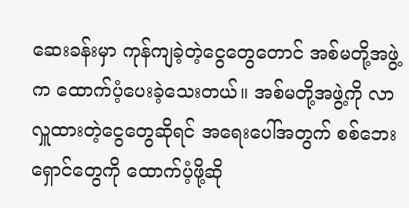ဆေးခန်းမှာ ကုန်ကျခဲ့တဲ့ငွေတွေတောင် အစ်မတို့အဖွဲ့က ထောက်ပံ့ပေးခဲ့သေးတယ်။ အစ်မတို့အဖွဲ့ကို လာလှူထားတဲ့ငွေတွေဆိုရင် အရေးပေါ်အတွက် စစ်ဘေးရှောင်တွေကို ထောက်ပံ့ဖို့ဆို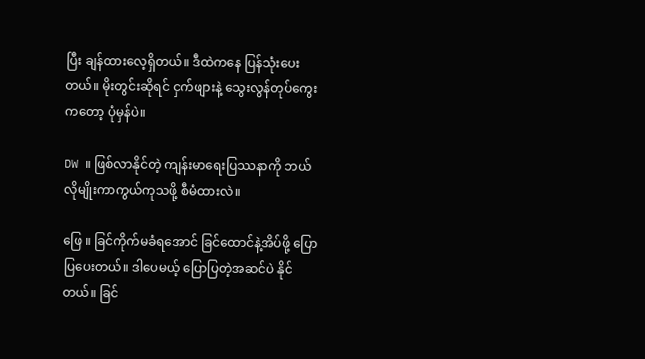ပြီး ချန်ထားလေ့ရှိတယ်။ ဒီထဲကနေ ပြန်သုံးပေးတယ်။ မိုးတွင်းဆိုရင် ငှက်ဖျားနဲ့ သွေးလွန်တုပ်ကွေးကတော့ ပုံမှန်ပဲ။

DW ။ ဖြစ်လာနိုင်တဲ့ ကျန်းမာရေးပြဿနာကို ဘယ်လိုမျိုးကာကွယ်ကုသဖို့ စီမံထားလဲ။

ဖြေ ။ ခြင်ကိုက်မခံရအောင် ခြင်ထောင်နဲ့အိပ်ဖို့ ပြောပြပေးတယ်။ ဒါပေမယ့် ပြောပြတဲ့အဆင်ပဲ နိုင်တယ်။ ခြင်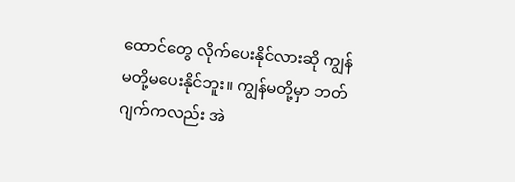ထောင်တွေ လိုက်ပေးနိုင်လားဆို ကျွန်မတို့မပေးနိုင်ဘူး။ ကျွန်မတို့မှာ ဘတ်ဂျက်ကလည်း အဲ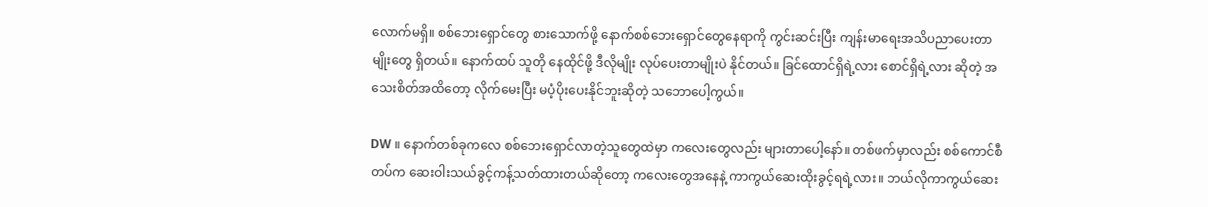လောက်မရှိ။ စစ်ဘေးရှောင်တွေ စားသောက်ဖို့ နောက်စစ်ဘေးရှောင်တွေနေရာကို ကွင်းဆင်းပြီး ကျန်းမာရေးအသိပညာပေးတာမျိုးတွေ ရှိတယ်။ နောက်ထပ် သူတို နေထိုင်ဖို့ ဒီလိုမျိုး လုပ်ပေးတာမျိုးပဲ နိုင်တယ်။ ခြင်ထောင်ရှိရဲ့လား စောင်ရှိရဲ့လား ဆိုတဲ့ အသေးစိတ်အထိတော့ လိုက်မေးပြီး မပံ့ပိုးပေးနိုင်ဘူးဆိုတဲ့ သဘောပေါ့ကွယ်။

DW ။ နောက်တစ်ခုကလေ စစ်ဘေးရှောင်လာတဲ့သူတွေထဲမှာ ကလေးတွေလည်း များတာပေါ့နော်။ တစ်ဖက်မှာလည်း စစ်ကောင်စီတပ်က ဆေးဝါးသယ်ခွင့်ကန့်သတ်ထားတယ်ဆိုတော့ ကလေးတွေအနေနဲ့ ကာကွယ်ဆေးထိုးခွင့်ရရဲ့လား။ ဘယ်လိုကာကွယ်ဆေး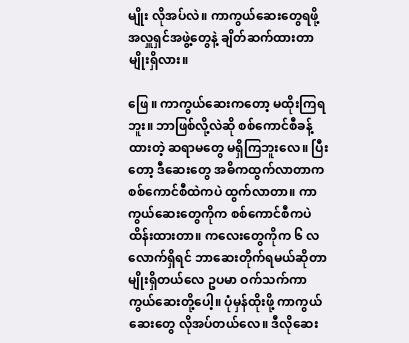မျိုး လိုအပ်လဲ။ ကာကွယ်ဆေးတွေရဖို့ အလှူရှင်အဖွဲ့တွေနဲ့ ချိတ်ဆက်ထားတာမျိုးရှိလား။

ဖြေ ။ ကာကွယ်ဆေးကတော့ မထိုးကြရဘူး။ ဘာဖြစ်လို့လဲဆို စစ်ကောင်စီခန့်ထားတဲ့ ဆရာမတွေ မရှိကြဘူးလေ။ ပြီးတော့ ဒီဆေးတွေ အဓိကထွက်လာတာက စစ်ကောင်စီထဲကပဲ ထွက်လာတာ။ ကာကွယ်ဆေးတွေကိုက စစ်ကောင်စီကပဲ ထိန်းထားတာ။ ကလေးတွေကိုက ၆ လလောက်ရှိရင် ဘာဆေးတိုက်ရမယ်ဆိုတာမျိုးရှိတယ်လေ ဥပမာ ဝက်သက်ကာကွယ်ဆေးတို့ပေါ့။ ပုံမှန်ထိုးဖို့ ကာကွယ်ဆေးတွေ လိုအပ်တယ်လေ။ ဒီလိုဆေး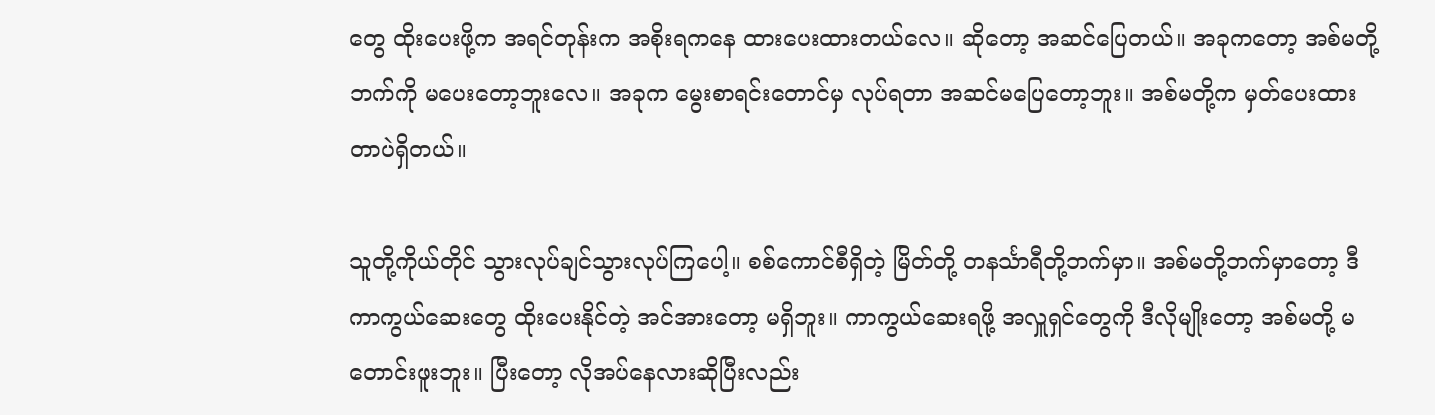တွေ ထိုးပေးဖို့က အရင်တုန်းက အစိုးရကနေ ထားပေးထားတယ်လေ။ ဆိုတော့ အဆင်ပြေတယ်။ အခုကတော့ အစ်မတို့ဘက်ကို မပေးတော့ဘူးလေ။ အခုက မွေးစာရင်းတောင်မှ လုပ်ရတာ အဆင်မပြေတော့ဘူး။ အစ်မတို့က မှတ်ပေးထားတာပဲရှိတယ်။

သူတို့ကိုယ်တိုင် သွားလုပ်ချင်သွားလုပ်ကြပေါ့။ စစ်ကောင်စီရှိတဲ့ မြိတ်တို့ တနင်္သာရီတို့ဘက်မှာ။ အစ်မတို့ဘက်မှာတော့ ဒီကာကွယ်ဆေးတွေ ထိုးပေးနိုင်တဲ့ အင်အားတော့ မရှိဘူး။ ကာကွယ်ဆေးရဖို့ အလှူရှင်တွေကို ဒီလိုမျိုးတော့ အစ်မတို့ မတောင်းဖူးဘူး။ ပြီးတော့ လိုအပ်နေလားဆိုပြီးလည်း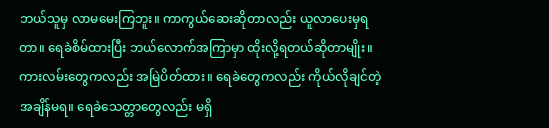ဘယ်သူမှ လာမမေးကြဘူး။ ကာကွယ်ဆေးဆိုတာလည်း ယူလာပေးမှရတာ။ ရေခဲစိမ်ထားပြီး ဘယ်လောက်အကြာမှာ ထိုးလို့ရတယ်ဆိုတာမျိုး။ ကားလမ်းတွေကလည်း အမြဲပိတ်ထား။ ရေခဲတွေကလည်း ကိုယ်လိုချင်တဲ့အချိန်မရ။ ရေခဲသေတ္တာတွေလည်း မရှိ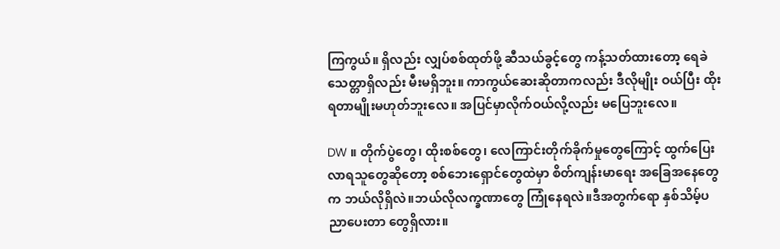ကြကွယ်။ ရှိလည်း လျှပ်စစ်ထုတ်ဖို့ ဆီသယ်ခွင့်တွေ ကန့်သတ်ထားတော့ ရေခဲသေတ္တာရှိလည်း မီးမရှိဘူး။ ကာကွယ်ဆေးဆိုတာကလည်း ဒီလိုမျိုး ဝယ်ပြီး ထိုးရတာမျိုးမဟုတ်ဘူးလေ။ အပြင်မှာလိုက်ဝယ်လို့လည်း မပြေဘူးလေ။

DW ။ တိုက်ပွဲတွေ၊ ထိုးစစ်တွေ၊ လေကြာင်းတိုက်ခိုက်မှုတွေကြောင့် ထွက်ပြေးလာရသူတွေဆိုတော့ စစ်ဘေးရှောင်တွေထဲမှာ စိတ်ကျန်းမာရေး အခြေအနေတွေက ဘယ်လိုရှိလဲ။ဘယ်လိုလက္ခဏာတွေ ကြုံနေရလဲ။ဒီအတွက်ရော နှစ်သိမ့်ပညာပေးတာ တွေရှိလား။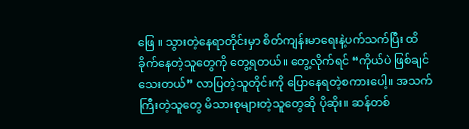ဖြေ ။ သွားတဲ့နေရာတိုင်းမှာ စိတ်ကျန်းမာရေးနဲ့ပက်သက်ပြီး ထိခိုက်နေတဲ့သူတွေကို တွေ့ရတယ်။ တွေ့လိုက်ရင် “ကိုယ်ပဲ ဖြစ်ချင်သေးတယ်” လာပြတဲ့သူတိုင်းကို ပြောနေရတဲ့စကားပေါ့။ အသက်ကြီးတဲ့သူတွေ မိသားစုများတဲ့သူတွေဆို ပိုဆိုး။ ဆန်တစ်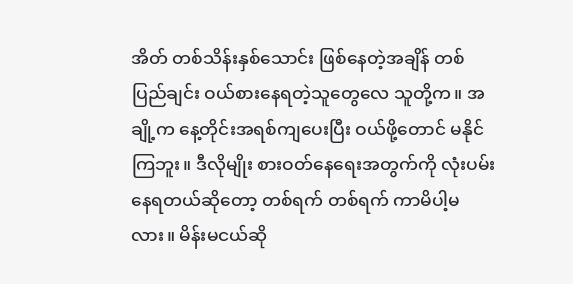အိတ် တစ်သိန်းနှစ်သောင်း ဖြစ်နေတဲ့အချိန် တစ်ပြည်ချင်း ဝယ်စားနေရတဲ့သူတွေလေ သူတို့က။ အချို့က နေ့တိုင်းအရစ်ကျပေးပြီး ဝယ်ဖို့တောင် မနိုင်ကြဘူး။ ဒီလိုမျိုး စားဝတ်နေရေးအတွက်ကို လုံးပမ်းနေရတယ်ဆိုတော့ တစ်ရက် တစ်ရက် ကာမိပါ့မလား။ မိန်းမငယ်ဆို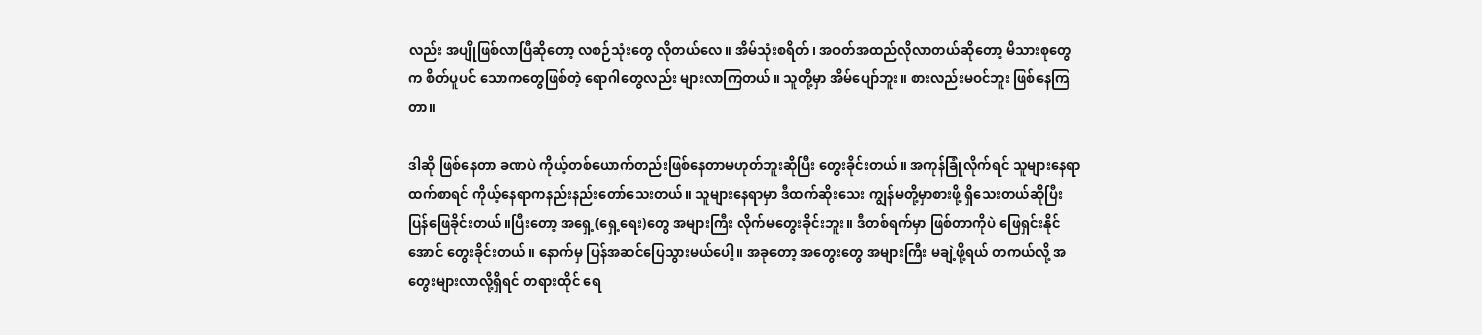လည်း အပျိုဖြစ်လာပြီဆိုတော့ လစဉ်သုံးတွေ လိုတယ်လေ။ အိမ်သုံးစရိတ်၊ အဝတ်အထည်လိုလာတယ်ဆိုတော့ မိသားစုတွေက စိတ်ပူပင် သောကတွေဖြစ်တဲ့ ရောဂါတွေလည်း များလာကြတယ်။ သူတို့မှာ အိမ်ပျော်ဘူး။ စားလည်းမဝင်ဘူး ဖြစ်နေကြတာ။

ဒါဆို ဖြစ်နေတာ ခဏပဲ ကိုယ့်တစ်ယောက်တည်းဖြစ်နေတာမဟုတ်ဘူးဆိုပြီး တွေးခိုင်းတယ်။ အကုန်ခြုံလိုက်ရင် သူများနေရာထက်စာရင် ကိုယ့်နေရာကနည်းနည်းတော်သေးတယ်။ သူများနေရာမှာ ဒီထက်ဆိုးသေး ကျွန်မတို့မှာစားဖို့ ရှိသေးတယ်ဆိုပြီး ပြန်ဖြေခိုင်းတယ်။ပြီးတော့ အရှေ့‌(ရှေ့ရေး)တွေ အများကြီး လိုက်မတွေးခိုင်းဘူး။ ဒီတစ်ရက်မှာ ဖြစ်တာကိုပဲ ဖြေရှင်းနိုင်အောင် တွေးခိုင်းတယ်။ နောက်မှ ပြန်အဆင်ပြေသွားမယ်ပေါ့။ အခုတော့ အတွေးတွေ အများကြီး မချဲ့ဖို့ရယ် တကယ်လို့ အတွေးများလာလို့ရှိရင် တရားထိုင် ရေ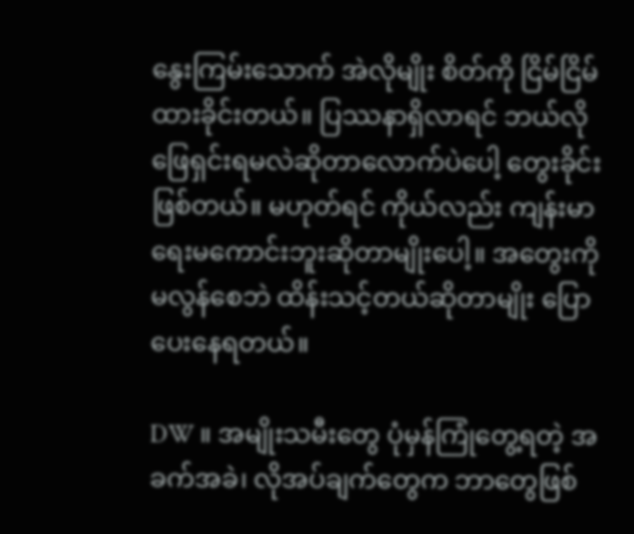နွေးကြမ်းသောက် အဲလိုမျိုး စိတ်ကို ငြိမ်ငြိမ်ထားခိုင်းတယ်။ ပြဿနာရှိလာရင် ဘယ်လိုဖြေရှင်းရမလဲဆိုတာလောက်ပဲပေါ့ တွေးခိုင်းဖြစ်တယ်။ မဟုတ်ရင် ကိုယ်လည်း ကျန်းမာရေးမကောင်းဘူးဆိုတာမျိုးပေါ့။ အတွေးကို မလွန်စေဘဲ ထိန်းသင့်တယ်ဆိုတာမျိုး ပြောပေးနေရတယ်။

DW ။ အမျိုးသမီးတွေ ပုံမှန်ကြုံတွေ့ရတဲ့ အခက်အခဲ၊ လိုအပ်ချက်တွေက ဘာတွေဖြစ်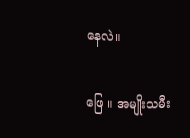နေလဲ။

ဖြေ ။ အမျိုးသမီး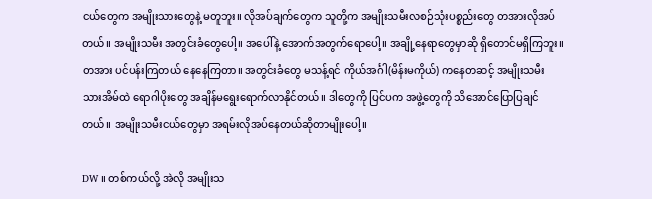ငယ်တွေက အမျိုးသားတွေနဲ့ မတူဘူး။ လိုအပ်ချက်တွေက သူတို့က အမျိုးသမီးလစဉ်သုံးပစ္စည်းတွေ တအားလိုအပ်တယ်။ အမျိုးသမီး အတွင်းခံတွေပေါ့။ အပေါ်နဲ့ အောက်အတွက်ရောပေါ့။ အချို့နေရာတွေမှာဆို ရှိတောင်မရှိကြဘူး။ တအား ပင်ပန်းကြတယ် နေနေကြတာ။ အတွင်းခံတွေ မသန့်ရင် ကိုယ်အင်္ဂါ(မိန်းမကိုယ်) ကနေတဆင့် အမျိုးသမီး သားအိမ်ထဲ ရောဂါပိုးတွေ အချိန်မရွေးရောက်လာနိုင်တယ်။ ဒါတွေကို ပြင်ပက အဖွဲ့တွေကို သိအောင်ပြောပြချင်တယ်။ အမျိုးသမီးငယ်တွေမှာ အရမ်းလိုအပ်နေတယ်ဆိုတာမျိုးပေါ့။

DW ။ တစ်ကယ်လို့ အဲလို အမျိုးသ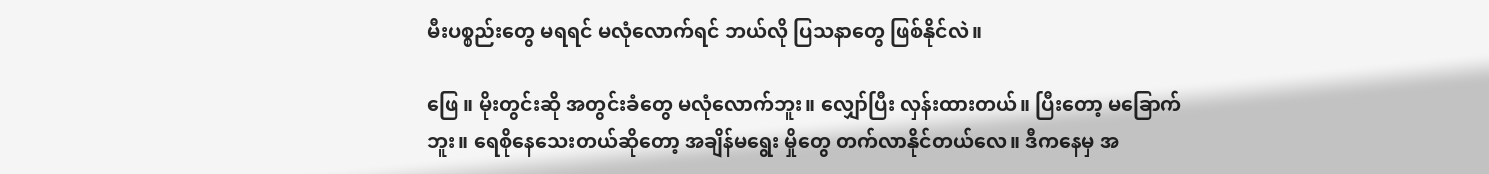မီးပစ္စည်းတွေ မရရင် မလုံလောက်ရင် ဘယ်လို ပြသနာတွေ ဖြစ်နိုင်လဲ။

ဖြေ ။ မိုးတွင်းဆို အတွင်းခံတွေ မလုံလောက်ဘူး။ လျှော်ပြီး လှန်းထားတယ်။ ပြီးတော့ မခြောက်ဘူး။ ရေစိုနေသေးတယ်ဆိုတော့ အချိန်မရွေး မှိုတွေ တက်လာနိုင်တယ်လေ။ ဒီကနေမှ အ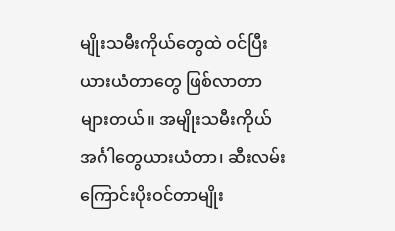မျိုးသမီးကိုယ်တွေထဲ ဝင်ပြီး ယားယံတာတွေ ဖြစ်လာတာများတယ်။ အမျိုးသမီးကိုယ်အင်္ဂါတွေယားယံတာ၊ ဆီးလမ်းကြောင်းပိုးဝင်တာမျိုး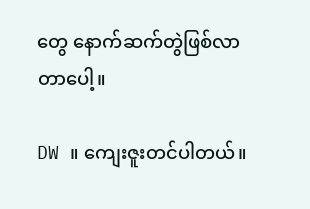တွေ နောက်ဆက်တွဲဖြစ်လာတာပေါ့။

DW ။ ကျေးဇူးတင်ပါတယ်။